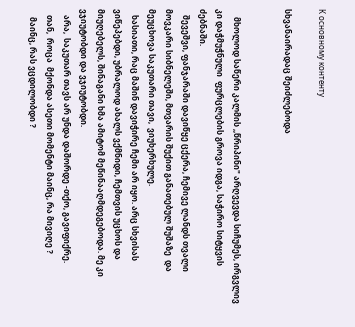К основному контенту

სხვანაირადაც შეიძლებოდა


    მხოლოდ საწერი კალმის ,,წრიპინი" არღვევდა სიჩუმეს, ირგვლივ კი დაჭმუჭნული  ფურცლების გროვა იდგა, საჭირო სიტყვის ძებნაში.
   შევეშვი, ფანჯარაში დავიწყე ცქერა, ჩემივე ლანდს თვალი მოვკარი სიბნელეში, მთვარის შუქით განათებულ შუშაზე  და მეუცხოვა საკუთარი თავი,  ვიუხერხულე.
   ხასიათი, რაც მაშინ დავიჭირე ჩემი არ იყო. არც სხვისას ვიწეპებდი, უბრალოდ ახალს ვქმნიდი, ჩემთვის უცხოს და მიუღებელს, შინაგანი ხმა ამიტომ მეწინააღმდეგებოდა. მე კი ვჯიუტობდი და ვჯიუტობდი.
   არა,  საკუთარ თავს არ უნდა დაშორდე -თქო, გავიფიქრე.
   თან,  როცა  მქონდა ასეთი მომენტი მაინც, რა მივიღე ?
    მაინც, რას ვცდილობდი ?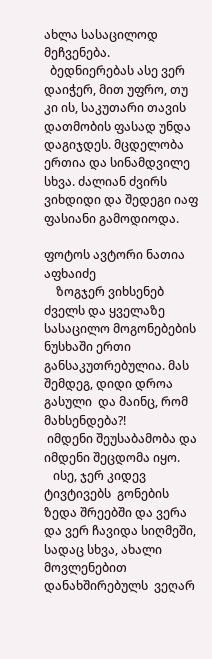ახლა სასაცილოდ მეჩვენება.
  ბედნიერებას ასე ვერ დაიჭერ, მით უფრო, თუ კი ის, საკუთარი თავის დათმობის ფასად უნდა დაგიჯდეს. მცდელობა ერთია და სინამდვილე სხვა. ძალიან ძვირს ვიხდიდი და შედეგი იაფ ფასიანი გამოდიოდა.

ფოტოს ავტორი ნათია აფხაიძე
    ზოგჯერ ვიხსენებ ძველს და ყველაზე სასაცილო მოგონებების ნუსხაში ერთი განსაკუთრებულია. მას შემდეგ, დიდი დროა გასული  და მაინც, რომ  მახსენდება?!
 იმდენი შეუსაბამობა და იმდენი შეცდომა იყო.
   ისე, ჯერ კიდევ ტივტივებს  გონების ზედა შრეებში და ვერა და ვერ ჩავიდა სიღმეში, სადაც სხვა, ახალი მოვლენებით დანახშირებულს  ვეღარ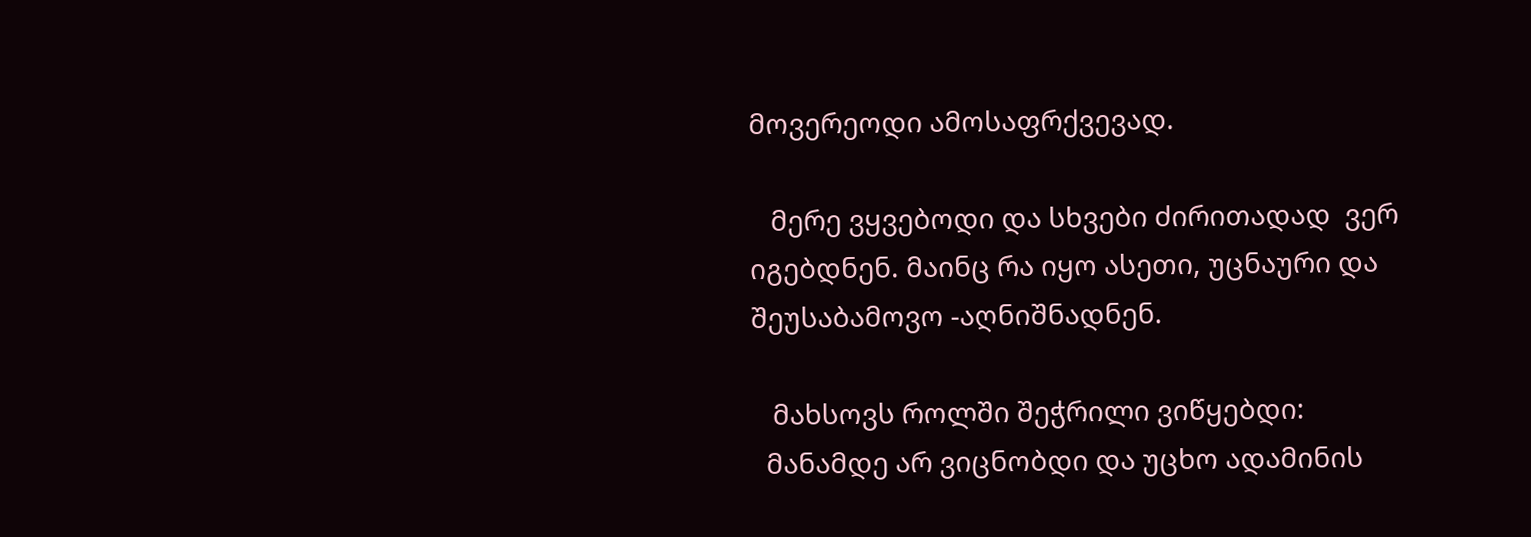მოვერეოდი ამოსაფრქვევად.

   მერე ვყვებოდი და სხვები ძირითადად  ვერ იგებდნენ. მაინც რა იყო ასეთი, უცნაური და შეუსაბამოვო -აღნიშნადნენ.

   მახსოვს როლში შეჭრილი ვიწყებდი:
  მანამდე არ ვიცნობდი და უცხო ადამინის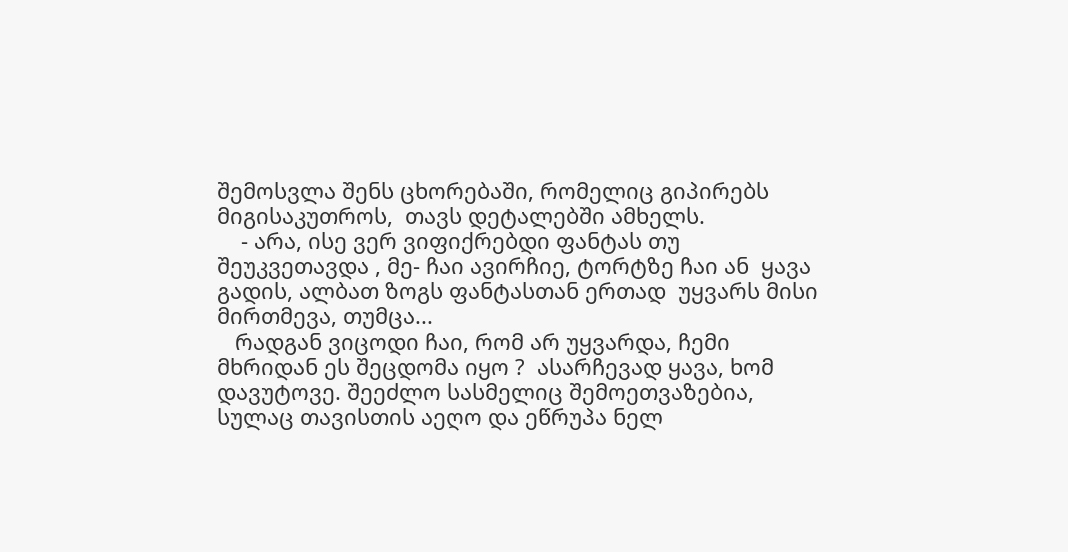შემოსვლა შენს ცხორებაში, რომელიც გიპირებს მიგისაკუთროს,  თავს დეტალებში ამხელს.
    - არა, ისე ვერ ვიფიქრებდი ფანტას თუ შეუკვეთავდა , მე- ჩაი ავირჩიე, ტორტზე ჩაი ან  ყავა გადის, ალბათ ზოგს ფანტასთან ერთად  უყვარს მისი მირთმევა, თუმცა...
   რადგან ვიცოდი ჩაი, რომ არ უყვარდა, ჩემი მხრიდან ეს შეცდომა იყო ?  ასარჩევად ყავა, ხომ დავუტოვე. შეეძლო სასმელიც შემოეთვაზებია, სულაც თავისთის აეღო და ეწრუპა ნელ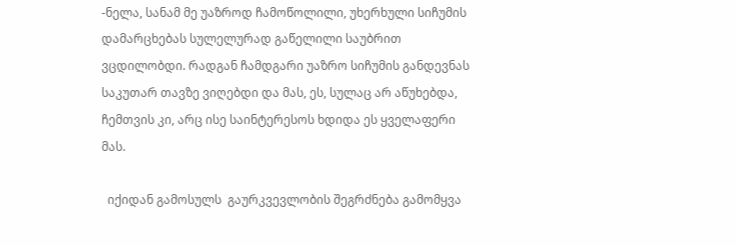-ნელა, სანამ მე უაზროდ ჩამოწოლილი, უხერხული სიჩუმის დამარცხებას სულელურად გაწელილი საუბრით ვცდილობდი. რადგან ჩამდგარი უაზრო სიჩუმის განდევნას საკუთარ თავზე ვიღებდი და მას, ეს, სულაც არ აწუხებდა, ჩემთვის კი, არც ისე საინტერესოს ხდიდა ეს ყველაფერი მას.

  იქიდან გამოსულს  გაურკვევლობის შეგრძნება გამომყვა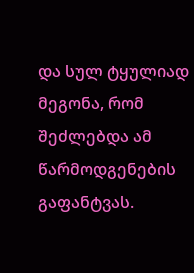და სულ ტყულიად მეგონა, რომ შეძლებდა ამ წარმოდგენების გაფანტვას.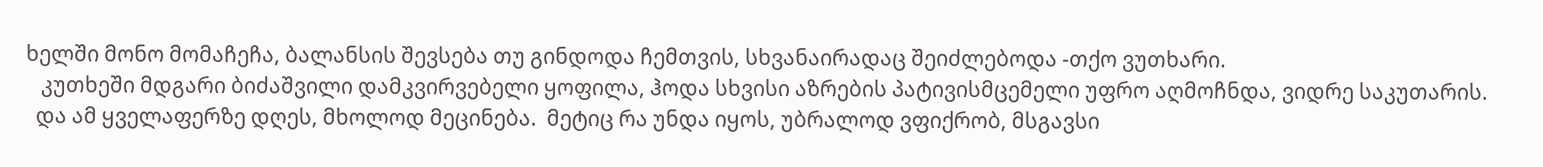ხელში მონო მომაჩეჩა, ბალანსის შევსება თუ გინდოდა ჩემთვის, სხვანაირადაც შეიძლებოდა -თქო ვუთხარი.
   კუთხეში მდგარი ბიძაშვილი დამკვირვებელი ყოფილა, ჰოდა სხვისი აზრების პატივისმცემელი უფრო აღმოჩნდა, ვიდრე საკუთარის.
  და ამ ყველაფერზე დღეს, მხოლოდ მეცინება.  მეტიც რა უნდა იყოს, უბრალოდ ვფიქრობ, მსგავსი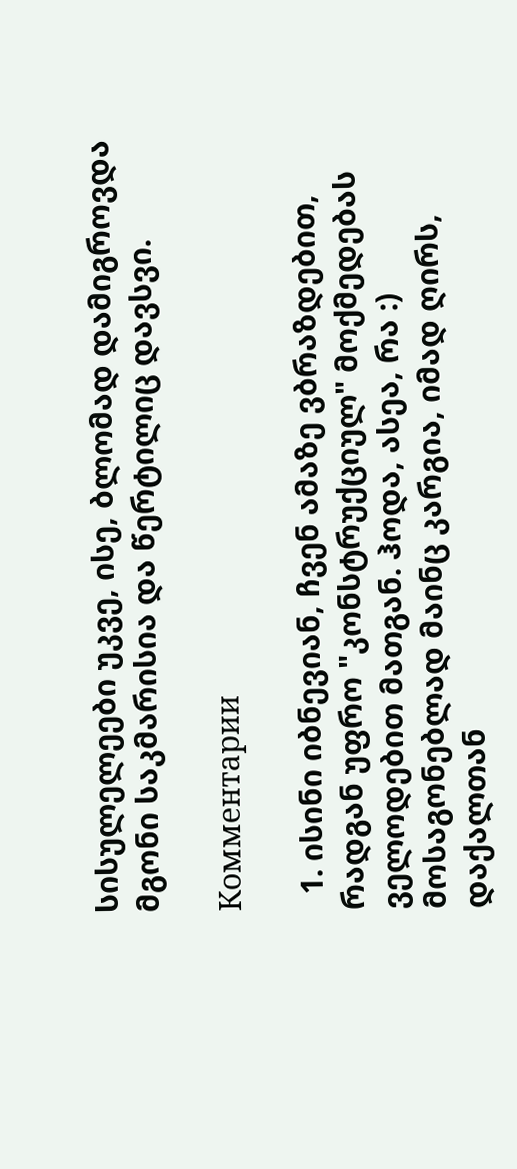სისულელეები უკვე, ისე, ბლომად დამიგროვდა მგონი საკმარისია და წერტილიც დავსვი.

Комментарии

  1. ისინი იბნევიან, ჩვენ ამაზე ვბრაზდებით, რადგან უფრო "კონსტრუქციულ" მოქმედებას ველოდებით მათგან. ჰოდა, ასეა, რა :) მოსაგონებლად მაინც კარგია, იმად ღირს, დაქალთან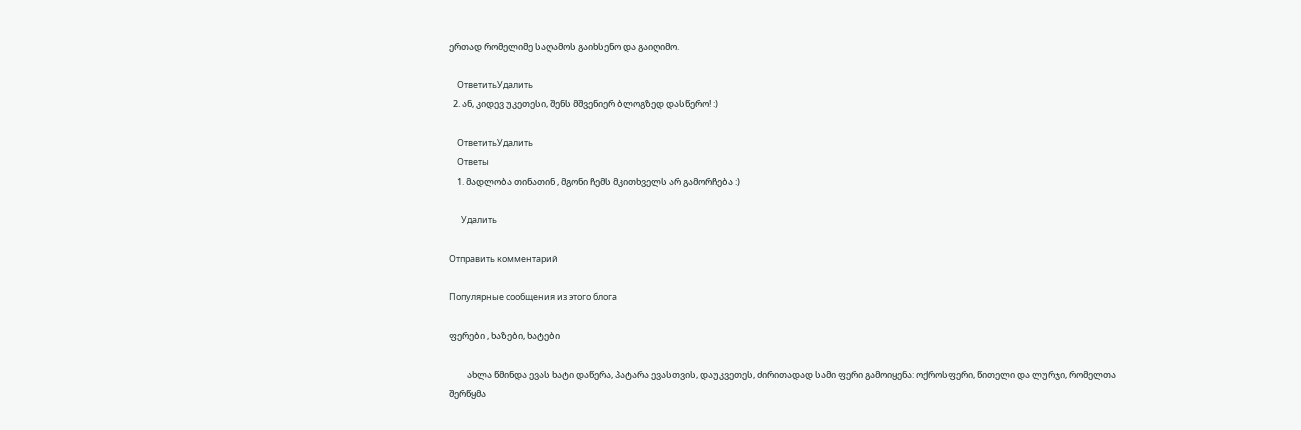ერთად რომელიმე საღამოს გაიხსენო და გაიღიმო.

    ОтветитьУдалить
  2. ან, კიდევ უკეთესი, შენს მშვენიერ ბლოგზედ დასწერო! :)

    ОтветитьУдалить
    Ответы
    1. მადლობა თინათინ , მგონი ჩემს მკითხველს არ გამორჩება :)

      Удалить

Отправить комментарий

Популярные сообщения из этого блога

ფერები , ხაზები, ხატები

         ახლა წმინდა ევას ხატი დაწერა, პატარა ევასთვის, დაუკვეთეს, ძირითადად სამი ფერი გამოიყენა: ოქროსფერი, წითელი და ლურჯი, რომელთა შერწყმა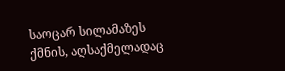საოცარ სილამაზეს ქმნის, აღსაქმელადაც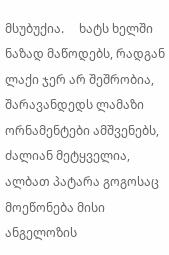მსუბუქია.     ხატს ხელში ნაზად მაწოდებს, რადგან ლაქი ჯერ არ შეშრობია, შარავანდედს ლამაზი ორნამენტები ამშვენებს, ძალიან მეტყველია, ალბათ პატარა გოგოსაც მოეწონება მისი ანგელოზის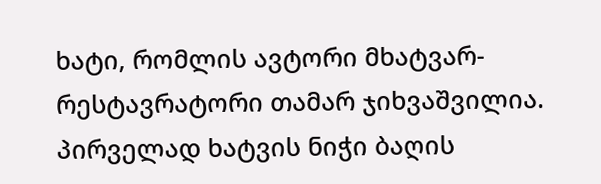ხატი, რომლის ავტორი მხატვარ-რესტავრატორი თამარ ჯიხვაშვილია.    პირველად ხატვის ნიჭი ბაღის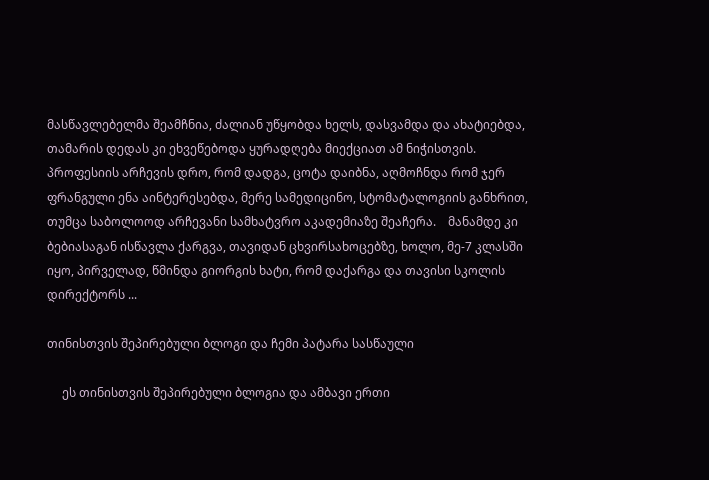მასწავლებელმა შეამჩნია, ძალიან უწყობდა ხელს, დასვამდა და ახატიებდა, თამარის დედას კი ეხვეწებოდა ყურადღება მიექციათ ამ ნიჭისთვის.  პროფესიის არჩევის დრო, რომ დადგა, ცოტა დაიბნა, აღმოჩნდა რომ ჯერ ფრანგული ენა აინტერესებდა, მერე სამედიცინო, სტომატალოგიის განხრით, თუმცა საბოლოოდ არჩევანი სამხატვრო აკადემიაზე შეაჩერა.    მანამდე კი ბებიასაგან ისწავლა ქარგვა, თავიდან ცხვირსახოცებზე, ხოლო, მე-7 კლასში იყო, პირველად, წმინდა გიორგის ხატი, რომ დაქარგა და თავისი სკოლის დირექტორს ...

თინისთვის შეპირებული ბლოგი და ჩემი პატარა სასწაული

     ეს თინისთვის შეპირებული ბლოგია და ამბავი ერთი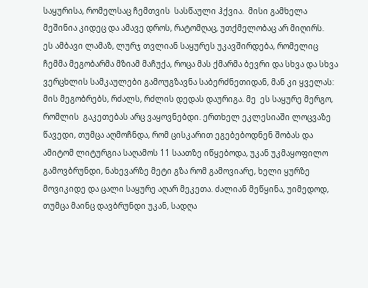საყურისა, რომელსაც ჩემთვის  სასწაული ჰქვია.  მისი გამხელა მეშინია კიდეც და ამავე დროს, რატომღაც, უთქმელობაც არ მიღირს.     ეს ამბავი ლამაზ, ლურჯ თვლიან საყურეს უკავშირდება, რომელიც ჩემმა მეგობარმა მზიამ მაჩუქა, როცა მას ქმარმა ბევრი და სხვა და სხვა ვერცხლის სამკაულები გამოუგზავნა საბერძნეთიდან, მან კი ყველას: მის მეგობრებს, რძალს, რძლის დედას დაურიგა. მე  ეს საყურე მერგო,  რომლის  გაკეთებას არც ვაყოვნებდი. ერთხელ ეკლესიაში ლოცვაზე წავედი, თუმცა აღმოჩნდა, რომ ცისკარით ეგებებოდნენ შობას და ამიტომ ლიტურგია საღამოს 11 საათზე იწყებოდა, უკან უკმაყოფილო გამოვბრუნდი, ნახევარზე მეტი გზა რომ გამოვიარე, ხელი ყურზე მოვიკიდე და ცალი საყურე აღარ მეკეთა. ძალიან მეწყინა, უიმედოდ, თუმცა მაინც დავბრუნდი უკან, სადღა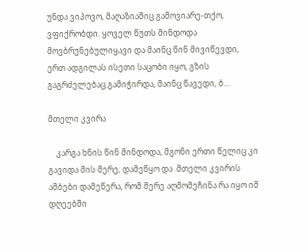უნდა ვიპოვო, მაღაზიაშიც გამოვიარე-თქო, ვფიქრობდი. ყოველ წუთს მინდოდა მოვბრუნებულიყავი და მაინც წინ მივიწევდი, ერთ ადგილას ისეთი საცობი იყო, გზის გაგრძელებაც გამიჭირდა, მაინც წავედი, ბ...

მთელი კვირა

    კარგა ხნის წინ მინდოდა, მგონი ერთი წელიც კი გავიდა მის მერე, დამეწყო და  მთელი კვირის ამბები დამეწერა, რომ მერე აღმომეჩინა რა იყო იმ დღეებში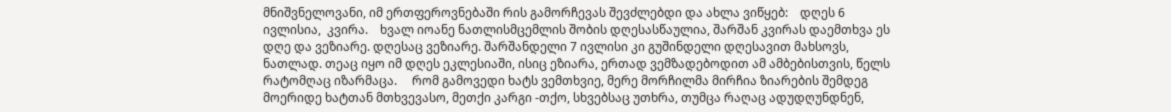მნიშვნელოვანი, იმ ერთფეროვნებაში რის გამორჩევას შევძლებდი და ახლა ვიწყებ:    დღეს 6 ივლისია,  კვირა.    ხვალ იოანე ნათლისმცემლის შობის დღესასწაულია, შარშან კვირას დაემთხვა ეს დღე და ვეზიარე. დღესაც ვეზიარე. შარშანდელი 7 ივლისი კი გუშინდელი დღესავით მახსოვს, ნათლად. თეაც იყო იმ დღეს ეკლესიაში, ისიც ეზიარა, ერთად ვემზადებოდით ამ ამბებისთვის, წელს რატომღაც იზარმაცა.     რომ გამოვედი ხატს ვემთხვიე, მერე მორჩილმა მირჩია ზიარების შემდეგ მოერიდე ხატთან მთხვევასო, მეთქი კარგი -თქო, სხვებსაც უთხრა, თუმცა რაღაც ადუდღუნდნენ,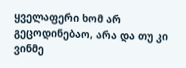ყველაფერი ხომ არ გეცოდინებაო, არა და თუ კი ვინმე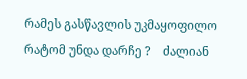რამეს გასწავლის უკმაყოფილო რატომ უნდა დარჩე ?    ძალიან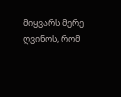მიყვარს მერე ღვინოს, რომ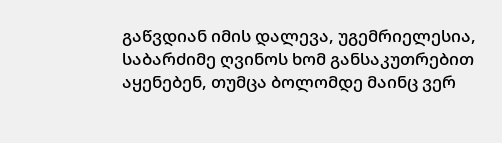გაწვდიან იმის დალევა, უგემრიელესია, საბარძიმე ღვინოს ხომ განსაკუთრებით აყენებენ, თუმცა ბოლომდე მაინც ვერ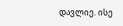დავლიე. ისე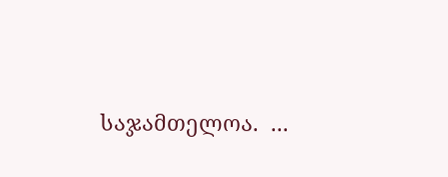საჯამთელოა.  ...